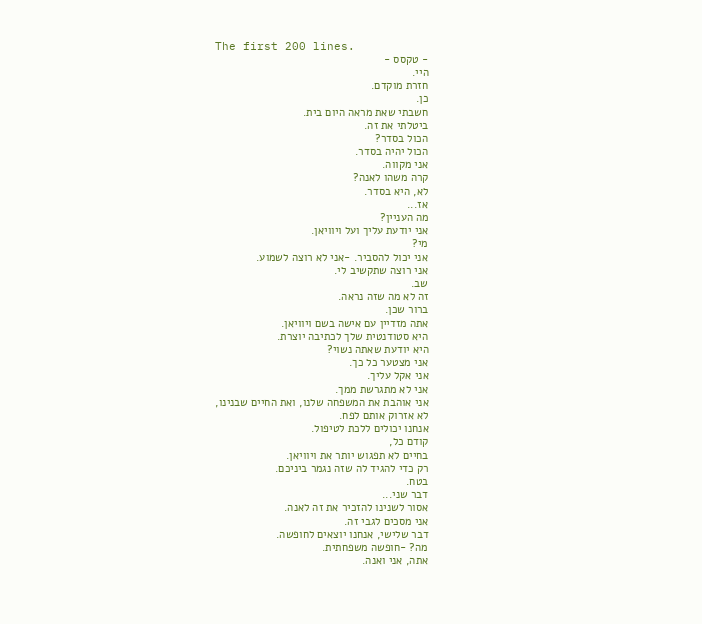The first 200 lines.
- טקסס -
היי.
חזרת מוקדם.
כן.
חשבתי שאת מראה היום בית.
ביטלתי את זה.
הכול בסדר?
הכול יהיה בסדר.
אני מקווה.
קרה משהו לאנה?
לא, היא בסדר.
אז...
מה העניין?
אני יודעת עליך ועל ויוויאן.
מי?
אני יכול להסביר. -אני לא רוצה לשמוע.
אני רוצה שתקשיב לי.
שב.
זה לא מה שזה נראה.
ברור שכן.
אתה מזדיין עם אישה בשם ויוויאן.
היא סטודנטית שלך לכתיבה יוצרת.
היא יודעת שאתה נשוי?
אני מצטער כל כך.
אני אקל עליך.
אני לא מתגרשת ממך.
אני אוהבת את המשפחה שלנו, ואת החיים שבנינו,
לא אזרוק אותם לפח.
אנחנו יכולים ללכת לטיפול.
קודם כל,
בחיים לא תפגוש יותר את ויוויאן.
רק כדי להגיד לה שזה נגמר ביניכם.
בטח.
דבר שני...
אסור לשנינו להזכיר את זה לאנה.
אני מסכים לגבי זה.
דבר שלישי, אנחנו יוצאים לחופשה.
מה? -חופשה משפחתית.
אתה, אני ואנה.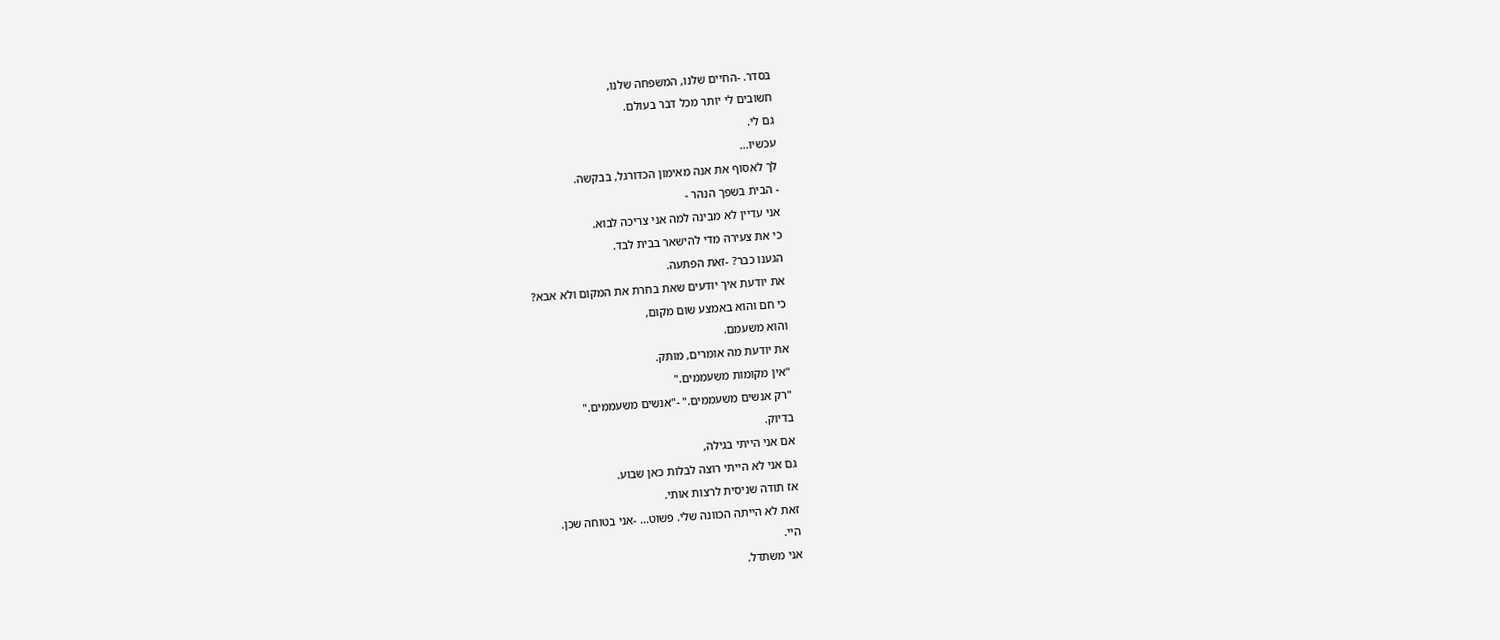בסדר. -החיים שלנו, המשפחה שלנו,
חשובים לי יותר מכל דבר בעולם.
גם לי.
עכשיו...
לך לאסוף את אנה מאימון הכדורגל, בבקשה.
- הבית בשפך הנהר -
אני עדיין לא מבינה למה אני צריכה לבוא.
כי את צעירה מדי להישאר בבית לבד.
הגענו כבר? -זאת הפתעה.
את יודעת איך יודעים שאת בחרת את המקום ולא אבא?
כי חם והוא באמצע שום מקום,
והוא משעמם.
את יודעת מה אומרים, מותק.
"אין מקומות משעממים."
"רק אנשים משעממים." -"אנשים משעממים."
בדיוק.
אם אני הייתי בגילה,
גם אני לא הייתי רוצה לבלות כאן שבוע.
אז תודה שניסית לרצות אותי.
זאת לא הייתה הכוונה שלי. פשוט... -אני בטוחה שכן.
היי.
אני משתדל.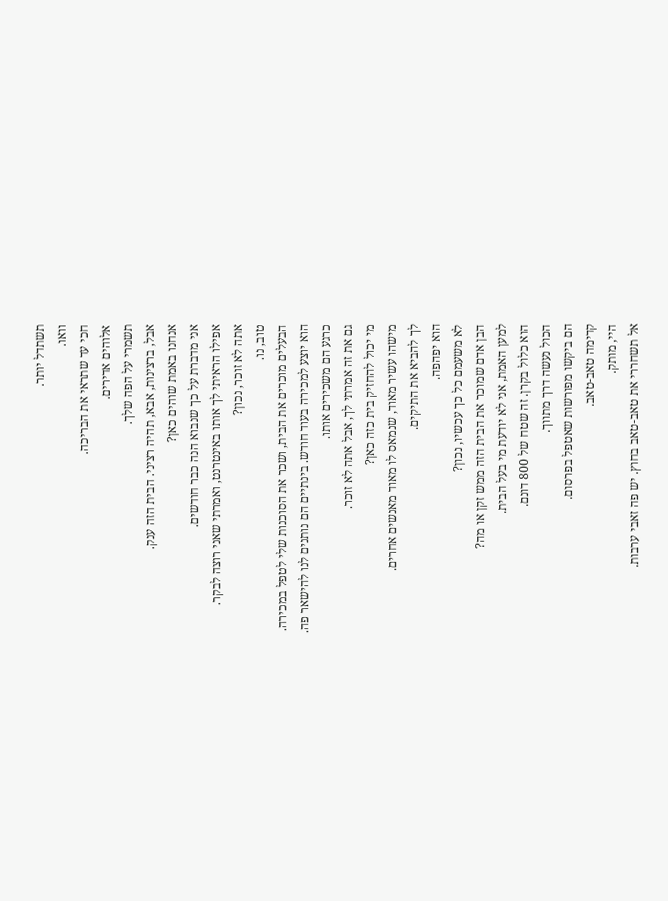תשתדל יותר.
וואו.
חכי עד שתראי את הבריכה.
אלוהים אדירים.
תשמרי על הפה שלך.
אבל, ברצינות, אבא, תהיה רציני. הבית הזה ענק.
אנחנו באמת שוהים כאן?
אני מדברת על כך שנבוא הנה כבר חודשים.
אפילו הראיתי לך אותו באינטרנט, ואמרתי שאני רוצה לבקר.
אתה לא זוכר, נכון?
טוב, נו.
הבעלים מוכרים את הבית, ושכר את הסוכנות שלי לטפל במכירה.
הוא יוצע למכירה בעוד חודש. בינתיים הם נותנים לנו להישאר פה.
כרגע הם משכירים אותו.
גם את זה אמרתי לך, אבל אתה לא זוכר.
מי יכול להחזיק בית כזה כאן?
מישהו עשיר מאוד, שנמאס לו מאוד מאנשים אחרים.
לך להביא את התיקים.
הוא יפהפה.
לא משעמם כל כך עכשיו, נכון?
הבן אדם שמוכר את הבית הזה ממש זקן או מה?
למען האמת, אני לא יודעת מי בעל הבית.
הוא כלול בקרן. זה שטח של 800 דונם.
הכול נעשה דרך מתווך.
הם ביקשו מפורשות שאטפל בפרסום.
קדימה טאב-טאב.
היי, מותק.
אל תשחררי את טאב-טאב בחוץ. יש פה זאבי ערבות.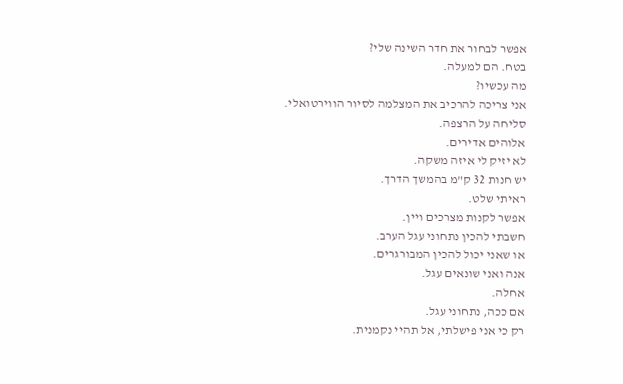אפשר לבחור את חדר השינה שלי?
בטח. הם למעלה.
מה עכשיו?
אני צריכה להרכיב את המצלמה לסיור הווירטואלי.
סליחה על הרצפה.
אלוהים אדירים.
לא יזיק לי איזה משקה.
יש חנות 32 ק"מ בהמשך הדרך.
ראיתי שלט.
אפשר לקנות מצרכים ויין.
חשבתי להכין נתחוני עגל הערב.
או שאני יכול להכין המבורגרים.
אנה ואני שונאים עגל.
אחלה.
אם ככה, נתחוני עגל.
רק כי אני פישלתי, אל תהיי נקמנית.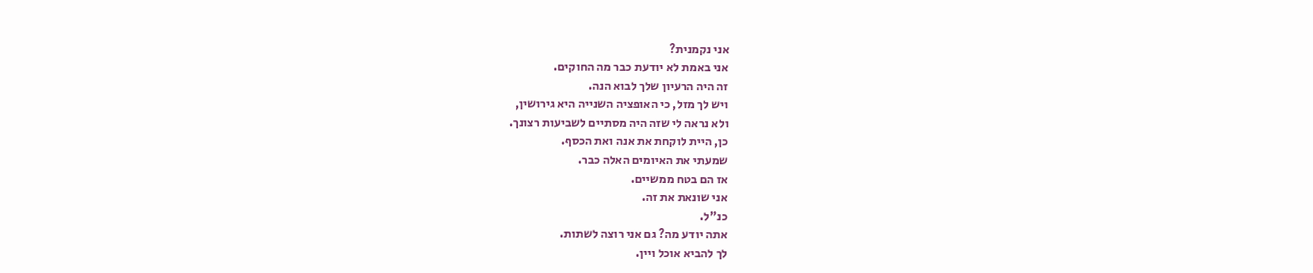אני נקמנית?
אני באמת לא יודעת כבר מה החוקים.
זה היה הרעיון שלך לבוא הנה.
ויש לך מזל, כי האופציה השנייה היא גירושין,
ולא נראה לי שזה היה מסתיים לשביעות רצונך.
כן, היית לוקחת את אנה ואת הכסף.
שמעתי את האיומים האלה כבר.
אז הם בטח ממשיים.
אני שונאת את זה.
כנ"ל.
אתה יודע מה? גם אני רוצה לשתות.
לך להביא אוכל ויין.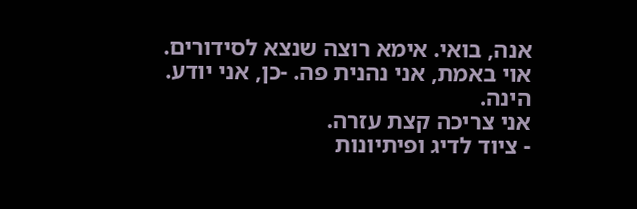אנה, בואי. אימא רוצה שנצא לסידורים.
אוי באמת, אני נהנית פה. -כן, אני יודע.
הינה.
אני צריכה קצת עזרה.
- ציוד לדיג ופיתיונות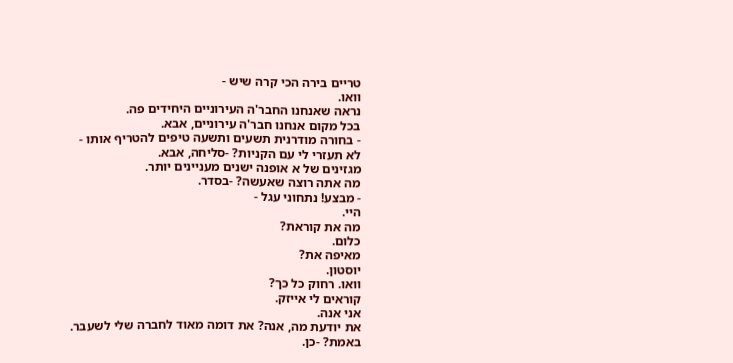טריים בירה הכי קרה שיש -
וואו.
נראה שאנחנו החבר'ה העירוניים היחידים פה.
בכל מקום אנחנו חבר'ה עירוניים, אבא.
- בחורה מודרנית תשעים ותשעה טיפים להטריף אותו -
לא תעזרי לי עם הקניות? -סליחה, אבא.
מגזינים של א אופנה ישנים מעניינים יותר.
מה אתה רוצה שאעשה? -בסדר.
- מבצע! נתחוני עגל -
היי.
מה את קוראת?
כלום.
מאיפה את?
יוסטון.
וואו. רחוק כל כך?
קוראים לי אייזק.
אני אנה.
את יודעת מה, אנה? את דומה מאוד לחברה שלי לשעבר.
באמת? -כן.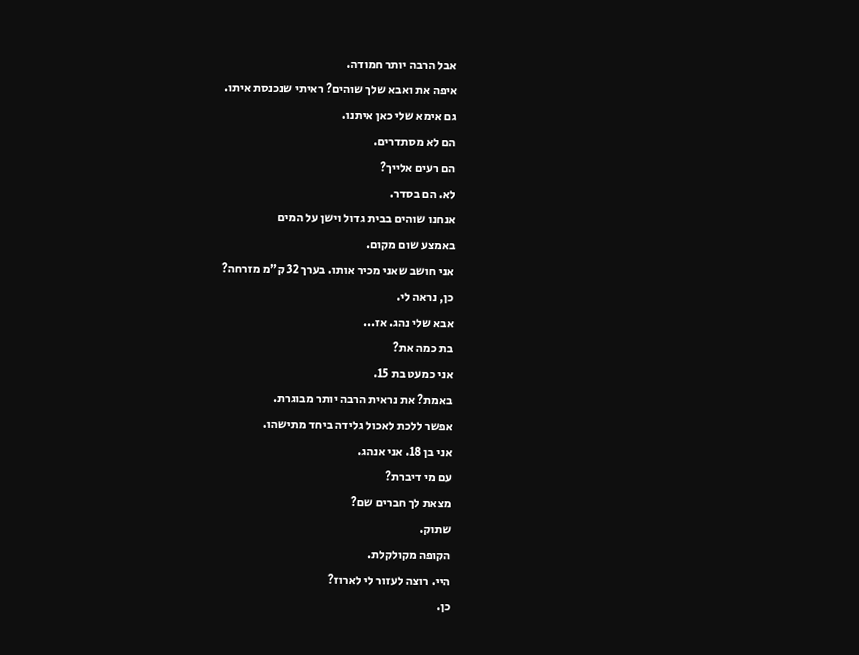אבל הרבה יותר חמודה.
איפה את ואבא שלך שוהים? ראיתי שנכנסת איתו.
גם אימא שלי כאן איתנו.
הם לא מסתדרים.
הם רעים אלייך?
לא. הם בסדר.
אנחנו שוהים בבית גדול וישן על המים
באמצע שום מקום.
אני חושב שאני מכיר אותו. בערך 32 ק"מ מזרחה?
כן, נראה לי.
אבא שלי נהג. אז...
בת כמה את?
אני כמעט בת 15.
באמת? את נראית הרבה יותר מבוגרת.
אפשר ללכת לאכול גלידה ביחד מתישהו.
אני בן 18. אני אנהג.
עם מי דיברת?
מצאת לך חברים שם?
שתוק.
הקופה מקולקלת.
היי. רוצה לעזור לי לארוז?
כן.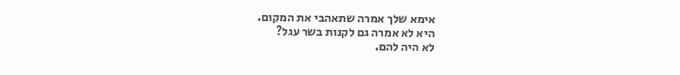אימא שלך אמרה שתאהבי את המקום.
היא לא אמרה גם לקנות בשר עגל?
לא היה להם.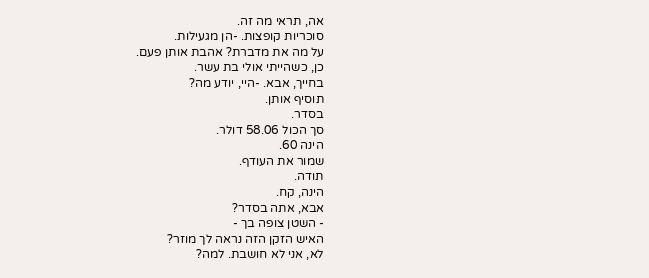אה, תראי מה זה.
סוכריות קופצות. -הן מגעילות.
על מה את מדברת? אהבת אותן פעם.
כן, כשהייתי אולי בת עשר.
בחייך, אבא. -היי, יודע מה?
תוסיף אותן.
בסדר.
סך הכול 58.06 דולר.
הינה 60.
שמור את העודף.
תודה.
הינה, קח.
אבא, אתה בסדר?
- השטן צופה בך -
האיש הזקן הזה נראה לך מוזר?
לא, אני לא חושבת. למה?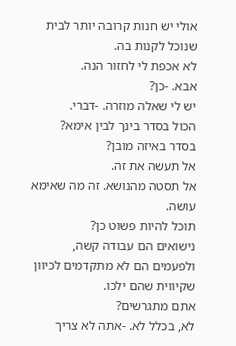אולי יש חנות קרובה יותר לבית שנוכל לקנות בה.
לא אכפת לי לחזור הנה.
אבא. -כן?
יש לי שאלה מוזרה. -דברי.
הכול בסדר בינך לבין אימא?
בסדר באיזה מובן?
אל תעשה את זה.
אל תסטה מהנושא. זה מה שאימא עושה.
תוכל להיות פשוט כן?
נישואים הם עבודה קשה,
ולפעמים הם לא מתקדמים לכיוון שקיווית שהם ילכו.
אתם מתגרשים?
לא, בכלל לא. -אתה לא צריך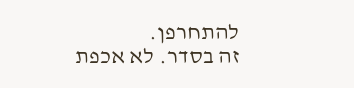להתחרפן.
זה בסדר. לא אכפת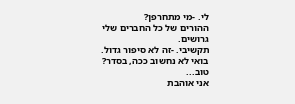לי. -מי מתחרפן?
ההורים של כל החברים שלי גרושים.
תקשיבי. -זה לא סיפור גדול.
בואי לא נחשוב ככה, בסדר?
טוב...
אני אוהבת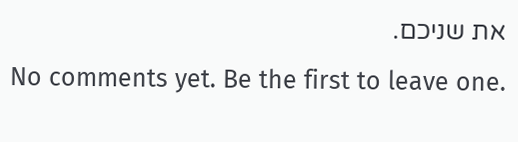את שניכם.
No comments yet. Be the first to leave one.